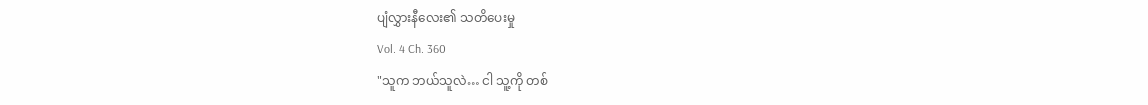ပျံလွှားနီလေး၏ သတိပေးမှု
Vol. 4 Ch. 360
"သူက ဘယ်သူလဲ… ငါ သူ့ကို တစ်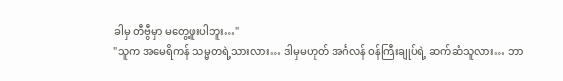ခါမှ တီဗွီမှာ မတွေ့ဖူးပါဘူး…"
"သူက အမေရိကန် သမ္မတရဲ့သားလား… ဒါမှမဟုတ် အင်္ဂလန် ဝန်ကြီးချုပ်ရဲ့ ဆက်ဆံသူလား… ဘာ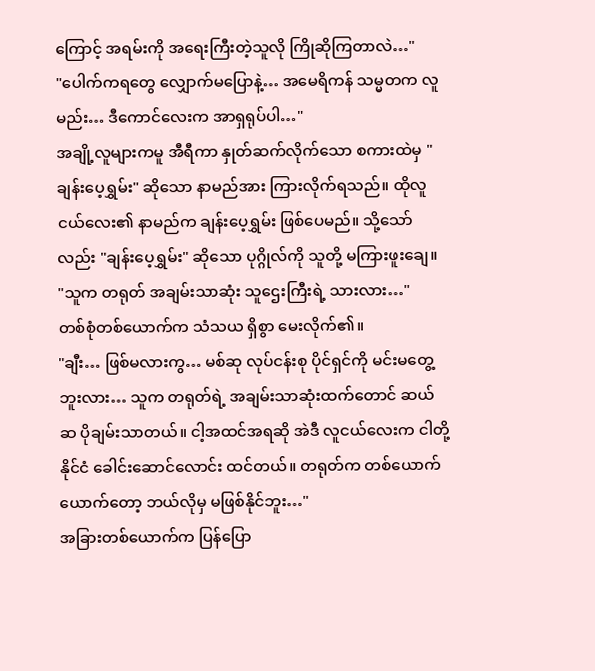ကြောင့် အရမ်းကို အရေးကြီးတဲ့သူလို ကြိုဆိုကြတာလဲ…"
"ပေါက်ကရတွေ လျှောက်မပြောနဲ့… အမေရိကန် သမ္မတက လူမည်း… ဒီကောင်လေးက အာရှရုပ်ပါ…"
အချို့လူများကမူ အီရီကာ နှုတ်ဆက်လိုက်သော စကားထဲမှ "ချန်းပေ့ရွှမ်း" ဆိုသော နာမည်အား ကြားလိုက်ရသည်။ ထိုလူငယ်လေး၏ နာမည်က ချန်းပေ့ရွှမ်း ဖြစ်ပေမည်။ သို့သော်လည်း "ချန်းပေ့ရွှမ်း" ဆိုသော ပုဂ္ဂိုလ်ကို သူတို့ မကြားဖူးချေ။
"သူက တရုတ် အချမ်းသာဆုံး သူဌေးကြီးရဲ့ သားလား…"
တစ်စုံတစ်ယောက်က သံသယ ရှိစွာ မေးလိုက်၏။
"ချီး… ဖြစ်မလားကွ… မစ်ဆု လုပ်ငန်းစု ပိုင်ရှင်ကို မင်းမတွေ့ဘူးလား… သူက တရုတ်ရဲ့ အချမ်းသာဆုံးထက်တောင် ဆယ်ဆ ပိုချမ်းသာတယ်။ ငါ့အထင်အရဆို အဲဒီ လူငယ်လေးက ငါတို့နိုင်ငံ ခေါင်းဆောင်လောင်း ထင်တယ်။ တရုတ်က တစ်ယောက်ယောက်တော့ ဘယ်လိုမှ မဖြစ်နိုင်ဘူး…"
အခြားတစ်ယောက်က ပြန်ပြော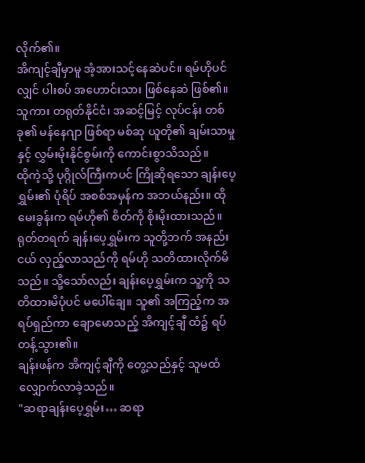လိုက်၏။
အိကျင့်ချီမှာမူ အံ့အားသင့်နေဆဲပင်။ ရမ်ဟိုပင်လျှင် ပါးစပ် အဟောင်းသား ဖြစ်နေဆဲ ဖြစ်၏။ သူကား တရုတ်နိုင်ငံ၊ အဆင့်မြင့် လုပ်ငန်း တစ်ခု၏ မန်နေဂျာ ဖြစ်ရာ မစ်ဆု ယူတို၏ ချမ်းသာမှုနှင့် လွှမ်းမိုးနိုင်စွမ်းကို ကောင်းစွာသိသည်။
ထိုကဲ့သို့ ပုဂ္ဂိုလ်ကြီးကပင် ကြိုဆိုရသော ချန်းပေ့ရွှမ်း၏ ပုံရိပ် အစစ်အမှန်က အဘယ်နည်း။ ထိုမေးခွန်းက ရမ်ဟို၏ စိတ်ကို စိုးမိုးထားသည်။
ရုတ်တရက် ချန်းပေ့ရွှမ်းက သူတို့ဘက် အနည်းငယ် လှည့်လာသည်ကို ရမ်ဟို သတိထားလိုက်မိသည်။ သို့သော်လည်း ချန်းပေ့ရွှမ်းက သူ့ကို သတိထားမိပုံပင် မပေါ်ချေ။ သူ၏ အကြည့်က အရပ်ရှည်ကာ ချောမောသည့် အိကျင့်ချီ ထံ၌ ရပ်တန့်သွား၏။
ချန်းဖန်က အိကျင့်ချီကို တွေ့သည်နှင့် သူမထံ လျှောက်လာခဲ့သည်။
"ဆရာချန်းပေ့ရွှမ်း… ဆရာ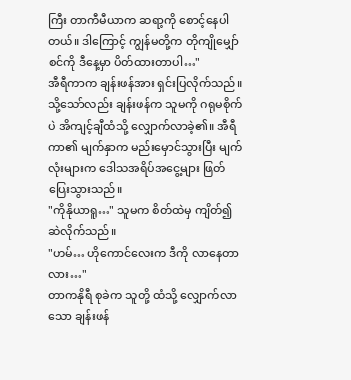ကြီး တာကီမီယာက ဆရာ့ကို စောင့်နေပါတယ်။ ဒါကြောင့် ကျွန်မတို့က တိုကျိုမျှော်စင်ကို ဒီနေ့မှာ ပိတ်ထားတာပါ…"
အီရီကာက ချန်းဖန်အား ရှင်းပြလိုက်သည်။ သို့သော်လည်း ချန်းဖန်က သူမကို ဂရုမစိုက်ပဲ အိကျင့်ချီထံသို့ လျှောက်လာခဲ့၏။ အီရီကာ၏ မျက်နှာက မည်းမှောင်သွားပြီး မျက်လုံးများက ဒေါသအရိပ်အငွေ့များ ဖြတ်ပြေးသွားသည်။
"ကိုနိုယာရူ…" သူမက စိတ်ထဲမှ ကျိတ်၍ ဆဲလိုက်သည်။
"ဟမ်… ဟိုကောင်လေးက ဒီကို လာနေတာလား…"
တာကနိုရီ စုခဲက သူတို့ ထံသို့ လျှောက်လာသော ချန်းဖန်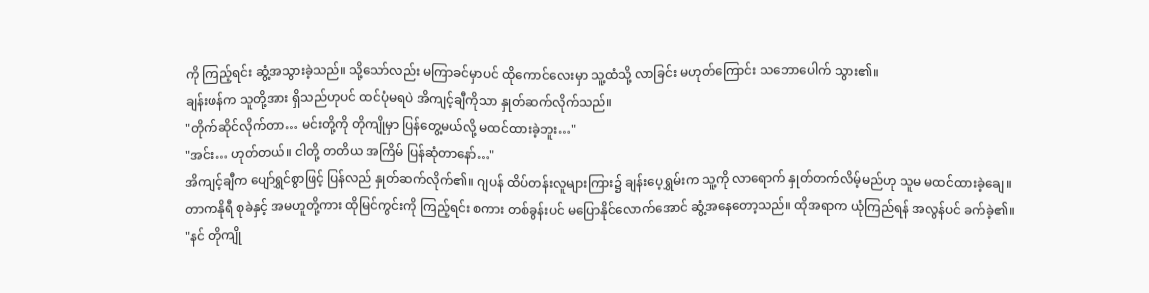ကို ကြည့်ရင်း ဆွံ့အသွားခဲ့သည်။ သို့သော်လည်း မကြာခင်မှာပင် ထိုကောင်လေးမှာ သူ့ထံသို့ လာခြင်း မဟုတ်ကြောင်း သဘောပေါက် သွား၏။
ချန်းဖန်က သူတို့အား ရှိသည်ဟုပင် ထင်ပုံမရပဲ အိကျင့်ချီကိုသာ နှုတ်ဆက်လိုက်သည်။
"တိုက်ဆိုင်လိုက်တာ… မင်းတို့ကို တိုကျိုမှာ ပြန်တွေ့မယ်လို့ မထင်ထားခဲ့ဘူး…"
"အင်း… ဟုတ်တယ်။ ငါတို့ တတိယ အကြိမ် ပြန်ဆုံတာနော်…"
အိကျင့်ချီက ပျော်ရွှင်စွာဖြင့် ပြန်လည် နှုတ်ဆက်လိုက်၏။ ဂျပန် ထိပ်တန်းလူများကြား၌ ချန်းပေ့ရွှမ်းက သူ့ကို လာရောက် နှုတ်တက်လိမ့်မည်ဟု သူမ မထင်ထားခဲ့ချေ။
တာကနိုရီ စုခဲနှင့် အမဟူတို့ကား ထိုမြင်ကွင်းကို ကြည့်ရင်း စကား တစ်ခွန်းပင် မပြောနိုင်လောက်အောင် ဆွံ့အနေတော့သည်။ ထိုအရာက ယုံကြည်ရန် အလွန်ပင် ခက်ခဲ့၏။
"နင် တိုကျို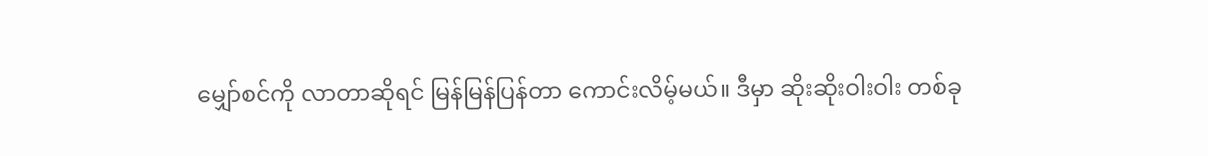မျှော်စင်ကို လာတာဆိုရင် မြန်မြန်ပြန်တာ ကောင်းလိမ့်မယ်။ ဒီမှာ ဆိုးဆိုးဝါးဝါး တစ်ခု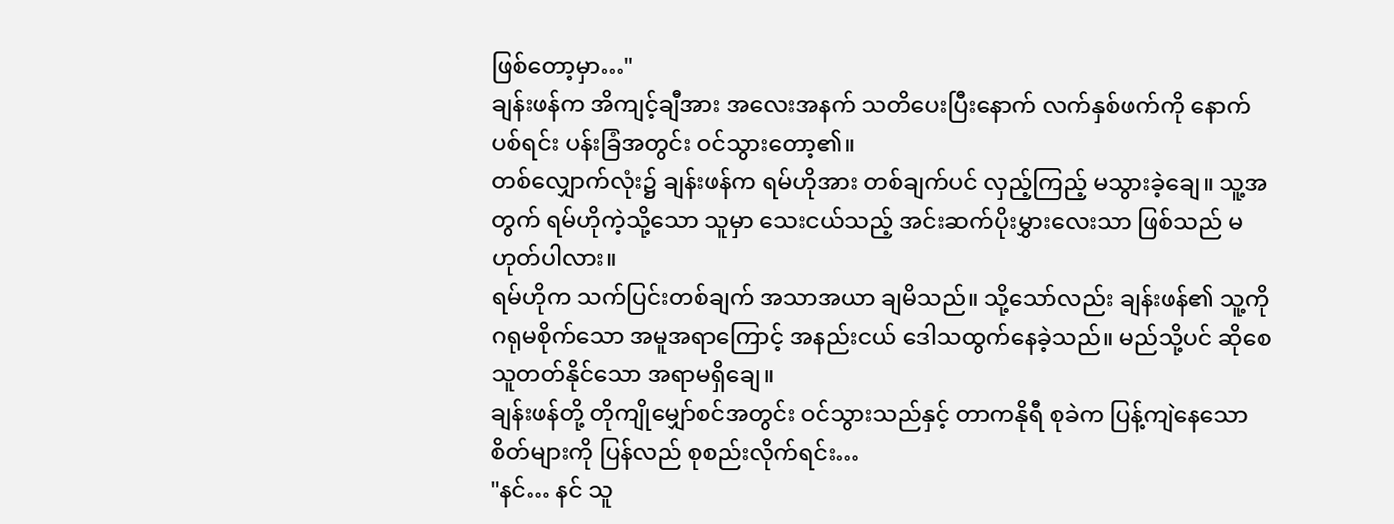ဖြစ်တော့မှာ…"
ချန်းဖန်က အိကျင့်ချီအား အလေးအနက် သတိပေးပြီးနောက် လက်နှစ်ဖက်ကို နောက်ပစ်ရင်း ပန်းခြံအတွင်း ဝင်သွားတော့၏။
တစ်လျှောက်လုံး၌ ချန်းဖန်က ရမ်ဟိုအား တစ်ချက်ပင် လှည့်ကြည့် မသွားခဲ့ချေ။ သူ့အတွက် ရမ်ဟိုကဲ့သို့သော သူမှာ သေးငယ်သည့် အင်းဆက်ပိုးမွှားလေးသာ ဖြစ်သည် မဟုတ်ပါလား။
ရမ်ဟိုက သက်ပြင်းတစ်ချက် အသာအယာ ချမိသည်။ သို့သော်လည်း ချန်းဖန်၏ သူ့ကို ဂရုမစိုက်သော အမူအရာကြောင့် အနည်းငယ် ဒေါသထွက်နေခဲ့သည်။ မည်သို့ပင် ဆိုစေ သူတတ်နိုင်သော အရာမရှိချေ။
ချန်းဖန်တို့ တိုကျိုမျှော်စင်အတွင်း ဝင်သွားသည်နှင့် တာကနိုရီ စုခဲက ပြန့်ကျဲနေသော စိတ်များကို ပြန်လည် စုစည်းလိုက်ရင်း…
"နင်… နင် သူ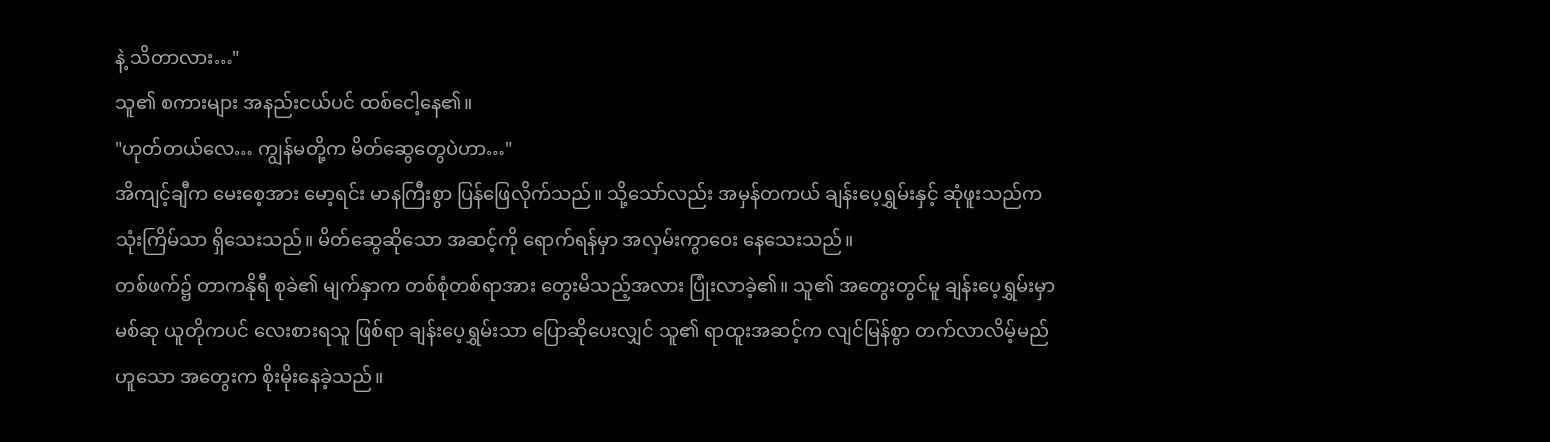နဲ့ သိတာလား…"
သူ၏ စကားများ အနည်းငယ်ပင် ထစ်ငေါ့နေ၏။
"ဟုတ်တယ်လေ… ကျွန်မတို့က မိတ်ဆွေတွေပဲဟာ…"
အိကျင့်ချီက မေးစေ့အား မော့ရင်း မာနကြီးစွာ ပြန်ဖြေလိုက်သည်။ သို့သော်လည်း အမှန်တကယ် ချန်းပေ့ရွှမ်းနှင့် ဆုံဖူးသည်က သုံးကြိမ်သာ ရှိသေးသည်။ မိတ်ဆွေဆိုသော အဆင့်ကို ရောက်ရန်မှာ အလှမ်းကွာဝေး နေသေးသည်။
တစ်ဖက်၌ တာကနိုရီ စုခဲ၏ မျက်နှာက တစ်စုံတစ်ရာအား တွေးမိသည့်အလား ပြုံးလာခဲ့၏။ သူ၏ အတွေးတွင်မူ ချန်းပေ့ရွှမ်းမှာ မစ်ဆု ယူတိုကပင် လေးစားရသူ ဖြစ်ရာ ချန်းပေ့ရွှမ်းသာ ပြောဆိုပေးလျှင် သူ၏ ရာထူးအဆင့်က လျင်မြန်စွာ တက်လာလိမ့်မည် ဟူသော အတွေးက စိုးမိုးနေခဲ့သည်။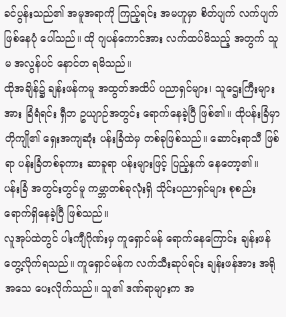ခင်ပွန်းသည်၏ အမူအရာကို ကြည့်ရင်း အမဟူမှာ စိတ်ပျက် လက်ပျက် ဖြစ်နေပုံ ပေါ်သည်။ ထို ဂျပန်ကောင်အား လက်ထပ်မိသည့် အတွက် သူမ အလွန်ပင် နောင်တ ရမိသည်။
ထိုအချိန်၌ ချန်းဖန်ကမူ အထွတ်အထိပ် ပညာရှင်များ၊ သူဌေးကြီးများအား ခြံရံရင်း ရှီဘ ဥယျာဉ်အတွင်း ရောက်နေခဲ့ပြီ ဖြစ်၏။ ထိုပန်းခြံမှာ တိုကျို၏ ရှေးအကျဆုံး ပန်းခြံထဲမှ တစ်ခုဖြစ်သည်။ ဆောင်းရာသီ ဖြစ်ရာ ပန်းခြံတစ်ခုကား ဆာခူရာ ပန်းများဖြင့် ပြည့်နှက် နေတော့၏။
ပန်းခြံ အတွင်းတွင်မူ ကမ္ဘာတစ်ခုလုံးရှိ သိုင်းပညာရှင်များ စုစည်း ရောက်ရှိနေခဲ့ပြီ ဖြစ်သည်။
လူအုပ်ထဲတွင် ပါးကျီဂိုဏ်းမှ ကူရှောင်မန် ရောက်နေကြောင်း ချန်းဖန် တွေ့လိုက်ရသည်။ ကူရှောင်မန်က လက်သီးဆုပ်ရင်း ချန်းဖန်အား အရိုအသေ ပေးလိုက်သည်။ သူ၏ ဒဏ်ရာများက အ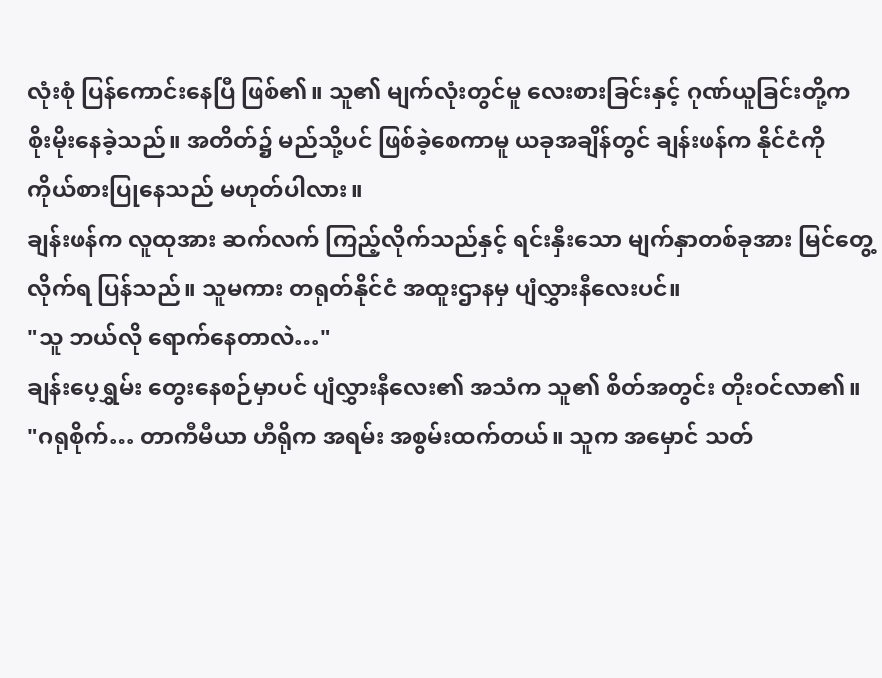လုံးစုံ ပြန်ကောင်းနေပြီ ဖြစ်၏။ သူ၏ မျက်လုံးတွင်မူ လေးစားခြင်းနှင့် ဂုဏ်ယူခြင်းတို့က စိုးမိုးနေခဲ့သည်။ အတိတ်၌ မည်သို့ပင် ဖြစ်ခဲ့စေကာမူ ယခုအချိန်တွင် ချန်းဖန်က နိုင်ငံကို ကိုယ်စားပြုနေသည် မဟုတ်ပါလား။
ချန်းဖန်က လူထုအား ဆက်လက် ကြည့်လိုက်သည်နှင့် ရင်းနှီးသော မျက်နှာတစ်ခုအား မြင်တွေ့လိုက်ရ ပြန်သည်။ သူမကား တရုတ်နိုင်ငံ အထူးဌာနမှ ပျံလွှားနီလေးပင်။
"သူ ဘယ်လို ရောက်နေတာလဲ…"
ချန်းပေ့ရွှမ်း တွေးနေစဉ်မှာပင် ပျံလွှားနီလေး၏ အသံက သူ၏ စိတ်အတွင်း တိုးဝင်လာ၏။
"ဂရုစိုက်… တာကီမီယာ ဟီရိုက အရမ်း အစွမ်းထက်တယ်။ သူက အမှောင် သတ်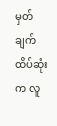မှတ်ချက် ထိပ်ဆုံးက လူ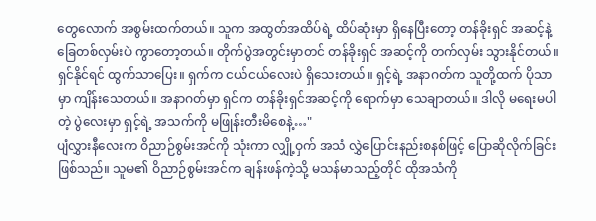တွေလောက် အစွမ်းထက်တယ်။ သူက အထွတ်အထိပ်ရဲ့ ထိပ်ဆုံးမှာ ရှိနေပြီးတော့ တန်ခိုးရှင် အဆင့်နဲ့ ခြေတစ်လှမ်းပဲ ကွာတော့တယ်။ တိုက်ပွဲအတွင်းမှာတင် တန်ခိုးရှင် အဆင့်ကို တက်လှမ်း သွားနိုင်တယ်။ ရှင်နိုင်ရင် ထွက်သာပြေး။ ရှက်က ငယ်ငယ်လေးပဲ ရှိသေးတယ်။ ရှင့်ရဲ့ အနာဂတ်က သူတို့ထက် ပိုသာမှာ ကျိန်းသေတယ်။ အနာဂတ်မှာ ရှင်က တန်ခိုးရှင်အဆင့်ကို ရောက်မှာ သေချာတယ်။ ဒါလို မရေးမပါတဲ့ ပွဲလေးမှာ ရှင့်ရဲ့ အသက်ကို မဖြုန်းတီးမိစေနဲ့…"
ပျံလွှားနီလေးက ဝိညာဉ်စွမ်းအင်ကို သုံးကာ လျှို့ဝှက် အသံ လွှဲပြောင်းနည်းစနစ်ဖြင့် ပြောဆိုလိုက်ခြင်း ဖြစ်သည်။ သူမ၏ ဝိညာဉ်စွမ်းအင်က ချန်းဖန်ကဲ့သို့ မသန်မာသည့်တိုင် ထိုအသံကို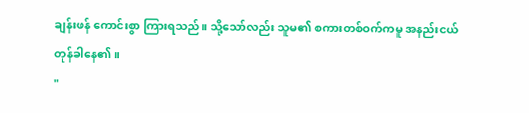ချန်းဖန် ကောင်းစွာ ကြားရသည်။ သို့သော်လည်း သူမ၏ စကားတစ်ဝက်ကမူ အနည်းငယ် တုန်ခါနေ၏။
"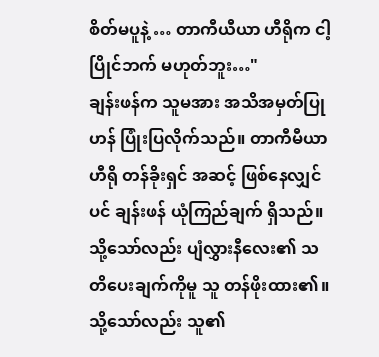စိတ်မပူနဲ့ … တာကီယီယာ ဟီရိုက ငါ့ပြိုင်ဘက် မဟုတ်ဘူး…"
ချန်းဖန်က သူမအား အသိအမှတ်ပြုဟန် ပြုံးပြလိုက်သည်။ တာကီမီယာဟီရို တန်ခိုးရှင် အဆင့် ဖြစ်နေလျှင်ပင် ချန်းဖန် ယုံကြည်ချက် ရှိသည်။ သို့သော်လည်း ပျံလွှားနီလေး၏ သတိပေးချက်ကိုမူ သူ တန်ဖိုးထား၏။
သို့သော်လည်း သူ၏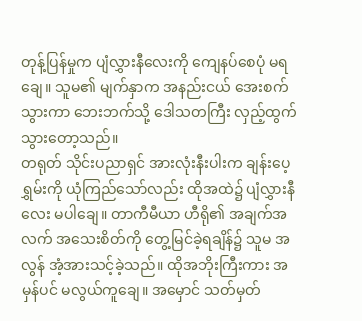တုန့်ပြန်မှုက ပျံလွှားနီလေးကို ကျေနပ်စေပုံ မရချေ။ သူမ၏ မျက်နှာက အနည်းငယ် အေးစက်သွားကာ ဘေးဘက်သို့ ဒေါသတကြီး လှည့်ထွက် သွားတော့သည်။
တရုတ် သိုင်းပညာရှင် အားလုံးနီးပါးက ချန်းပေ့ရွှမ်းကို ယုံကြည်သော်လည်း ထိုအထဲ၌ ပျံလွှားနီလေး မပါချေ။ တာကီမီယာ ဟီရို၏ အချက်အလက် အသေးစိတ်ကို တွေ့မြင်ခဲ့ရချိန်၌ သူမ အလွန် အံ့အားသင့်ခဲ့သည်။ ထိုအဘိုးကြီးကား အမှန်ပင် မလွယ်ကူချေ။ အမှောင် သတ်မှတ်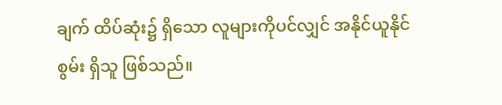ချက် ထိပ်ဆုံး၌ ရှိသော လူများကိုပင်လျှင် အနိုင်ယူနိုင်စွမ်း ရှိသူ ဖြစ်သည်။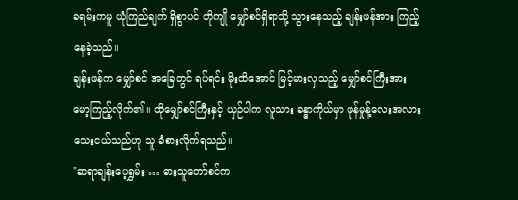ခရမ်းကမူ ယုံကြည်ချက် ရှိစွာပင် တိုကျို မျှော်စင်ရှိရာသို့ သွားနေသည့် ချန်းဖန်အား ကြည့်နေခဲ့သည်။
ချန်းဖန်က မျှော်စင် အခြေတွင် ရပ်ရင်း မိုးထိအောင် မြင့်မားလှသည့် မျှော်စင်ကြီးအား မော့ကြည့်လိုက်၏။ ထိုမျှော်စင်ကြီးနှင့် ယှဉ်ပါက လူသား ခန္ဓာကိုယ်မှာ ဖုန်မှုန့်လေးအလား သေးငယ်သည်ဟု သူ ခံစားလိုက်ရသည်။
"ဆရာချန်းပေ့ရွှမ်း … ဓားသူတော်စင်က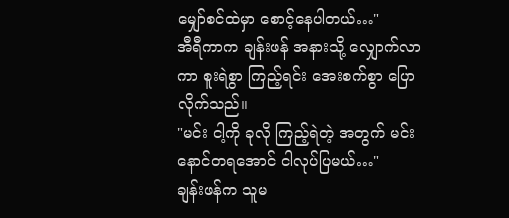မျှော်စင်ထဲမှာ စောင့်နေပါတယ်…"
အီရီကာက ချန်းဖန် အနားသို့ လျှောက်လာကာ စူးရဲစွာ ကြည့်ရင်း အေးစက်စွာ ပြောလိုက်သည်။
"မင်း ငါ့ကို ခုလို ကြည့်ရဲတဲ့ အတွက် မင်း နောင်တရအောင် ငါလုပ်ပြမယ်…"
ချန်းဖန်က သူမ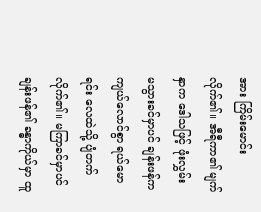အား ကြိမ်းမောင်းလိုက်၏။ အီရီကာ၏ မျက်နှာက ဒေါသဖြင့် ဖုံးလွှမ်း မသွားခင်မှာပင် ချန်းဖန်က ကျယ်လောင်စွာ ရယ်မောရင်း လေထဲသို့ ပျံတက်လိုက်၏။ မကြာခင်မှာပင် ချန်းဖန်၏ ခန္ဓာကိုယ်မှာ ထူ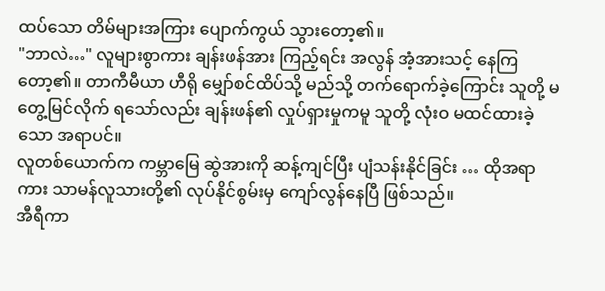ထပ်သော တိမ်များအကြား ပျောက်ကွယ် သွားတော့၏။
"ဘာလဲ…" လူများစွာကား ချန်းဖန်အား ကြည့်ရင်း အလွန် အံ့အားသင့် နေကြတော့၏။ တာကီမီယာ ဟီရို မျှော်စင်ထိပ်သို့ မည်သို့ တက်ရောက်ခဲ့ကြောင်း သူတို့ မတွေ့မြင်လိုက် ရသော်လည်း ချန်းဖန်၏ လှုပ်ရှားမှုကမူ သူတို့ လုံးဝ မထင်ထားခဲ့သော အရာပင်။
လူတစ်ယောက်က ကမ္ဘာမြေ ဆွဲအားကို ဆန့်ကျင်ပြီး ပျံသန်းနိုင်ခြင်း … ထိုအရာကား သာမန်လူသားတို့၏ လုပ်နိုင်စွမ်းမှ ကျော်လွန်နေပြီ ဖြစ်သည်။
အီရီကာ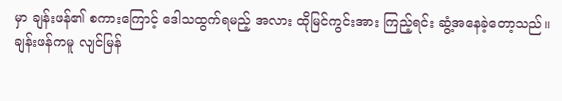မှာ ချန်းဖန်၏ စကားကြောင့် ဒေါသထွက်ရမည့် အလား ထိုမြင်ကွင်းအား ကြည့်ရင်း ဆွံ့အနေခဲ့တော့သည်။
ချန်းဖန်ကမူ လျင်မြန်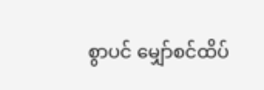စွာပင် မျှော်စင်ထိပ်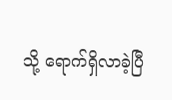သို့ ရောက်ရှိလာခဲ့ပြီ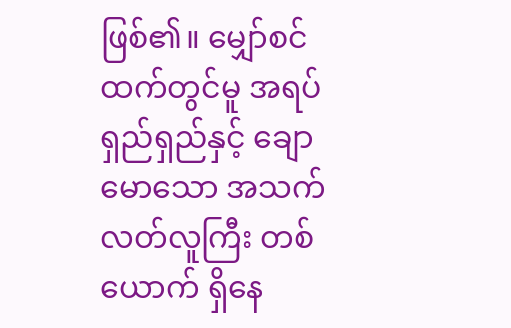ဖြစ်၏။ မျှော်စင်ထက်တွင်မူ အရပ်ရှည်ရှည်နှင့် ချောမောသော အသက်လတ်လူကြီး တစ်ယောက် ရှိနေ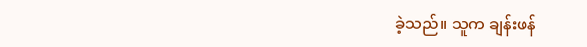ခဲ့သည်။ သူက ချန်းဖန်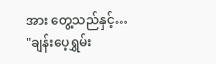အား တွေ့သည်နှင့်…
"ချန်းပေ့ရွှမ်း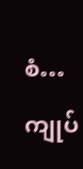စံ… ကျုပ်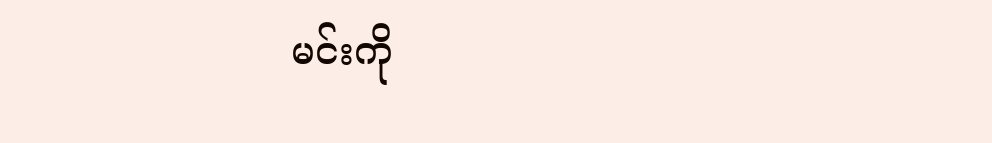မင်းကို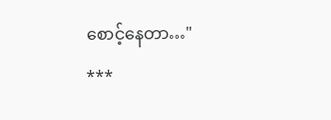စောင့်နေတာ…"
***